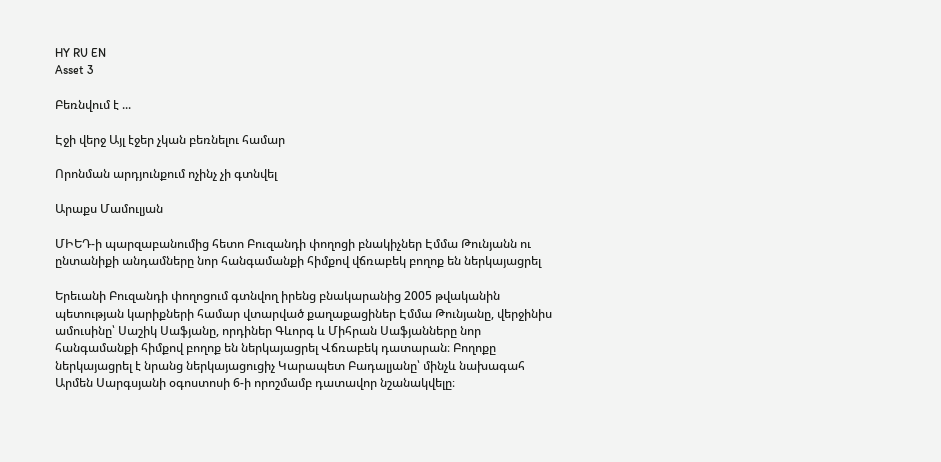HY RU EN
Asset 3

Բեռնվում է ...

Էջի վերջ Այլ էջեր չկան բեռնելու համար

Որոնման արդյունքում ոչինչ չի գտնվել

Արաքս Մամուլյան

ՄԻԵԴ-ի պարզաբանումից հետո Բուզանդի փողոցի բնակիչներ Էմմա Թունյանն ու ընտանիքի անդամները նոր հանգամանքի հիմքով վճռաբեկ բողոք են ներկայացրել

Երեւանի Բուզանդի փողոցում գտնվող իրենց բնակարանից 2005 թվականին պետության կարիքների համար վտարված քաղաքացիներ Էմմա Թունյանը, վերջինիս ամուսինը՝ Սաշիկ Սաֆյանը, որդիներ Գևորգ և Միհրան Սաֆյանները նոր հանգամանքի հիմքով բողոք են ներկայացրել Վճռաբեկ դատարան։ Բողոքը ներկայացրել է նրանց ներկայացուցիչ Կարապետ Բադալյանը՝ մինչև նախագահ Արմեն Սարգսյանի օգոստոսի 6-ի որոշմամբ դատավոր նշանակվելը։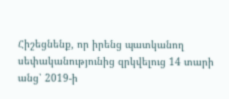Հիշեցնենք, որ իրենց պատկանող սեփականությունից զրկվելուց 14 տարի անց՝ 2019-ի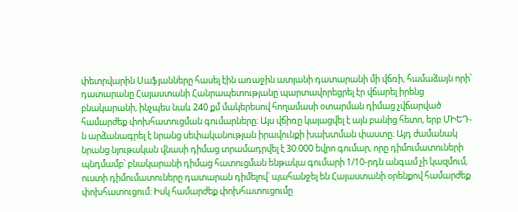փետրվարին Սաֆյանները հասել էին առաջին ատյանի դատարանի մի վճռի, համաձայն որի՝ դատարանը Հայաստանի Հանրապետությանը պարտավորեցրել էր վճարել իրենց բնակարանի, ինչպես նաև 240 քմ մակերեսով հողամասի օտարման դիմաց չվճարված համարժեք փոխհատուցման գումարները։ Այս վճիռը կայացվել է այն բանից հետո, երբ ՄԻԵԴ-ն արձանագրել է նրանց սեփականության իրավունքի խախտման փաստը։ Այդ ժամանակ նրանց նյութական վնասի դիմաց տրամադրվել է 30.000 եվրո գումար, որը դիմումատուների պնդմամբ՝ բնակարանի դիմաց հատուցման ենթակա գումարի 1/10-րդն անգամ չի կազմում, ուստի դիմումատուները դատարան դիմելով՝ պահանջել են Հայաստանի օրենքով համարժեք փոխհատուցում։ Իսկ համարժեք փոխհատուցումը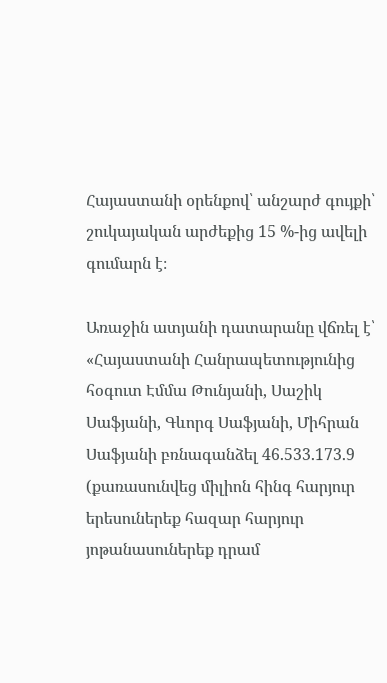Հայաստանի օրենքով՝ անշարժ գույքի՝ շուկայական արժեքից 15 %-ից ավելի գումարն է։

Առաջին ատյանի դատարանը վճռել է՝ «Հայաստանի Հանրապետությունից հօգուտ Էմմա Թունյանի, Սաշիկ Սաֆյանի, Գևորգ Սաֆյանի, Միհրան Սաֆյանի բռնագանձել 46.533.173.9 (քառասունվեց միլիոն հինգ հարյուր երեսուներեք հազար հարյուր յոթանասուներեք դրամ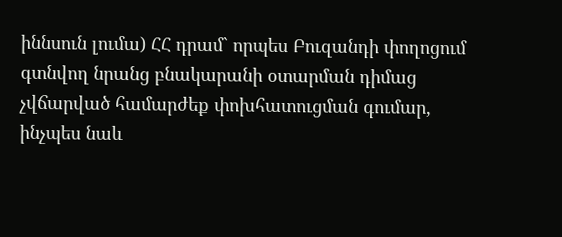իննսուն լումա) ՀՀ դրամ` որպես Բուզանդի փողոցում գտնվող նրանց բնակարանի օտարման դիմաց չվճարված համարժեք փոխհատուցման գումար, ինչպես նաև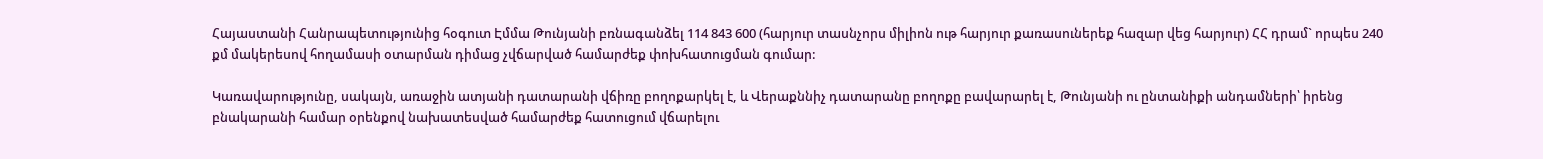Հայաստանի Հանրապետությունից հօգուտ Էմմա Թունյանի բռնագանձել 114 843 600 (հարյուր տասնչորս միլիոն ութ հարյուր քառասուներեք հազար վեց հարյուր) ՀՀ դրամ` որպես 240 քմ մակերեսով հողամասի օտարման դիմաց չվճարված համարժեք փոխհատուցման գումար:

Կառավարությունը, սակայն, առաջին ատյանի դատարանի վճիռը բողոքարկել է, և Վերաքննիչ դատարանը բողոքը բավարարել է, Թունյանի ու ընտանիքի անդամների՝ իրենց բնակարանի համար օրենքով նախատեսված համարժեք հատուցում վճարելու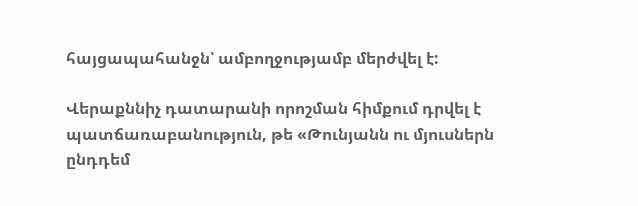հայցապահանջն՝ ամբողջությամբ մերժվել է:

Վերաքննիչ դատարանի որոշման հիմքում դրվել է պատճառաբանություն, թե «Թունյանն ու մյուսներն ընդդեմ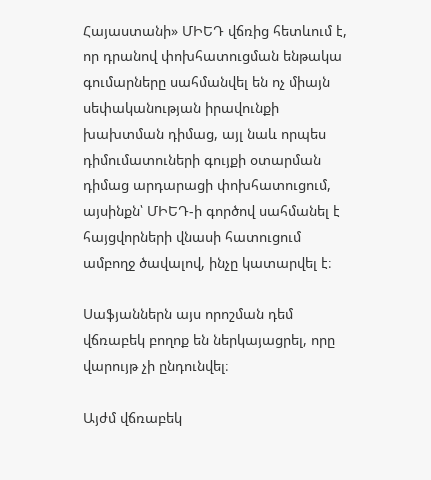Հայաստանի» ՄԻԵԴ վճռից հետևում է, որ դրանով փոխհատուցման ենթակա գումարները սահմանվել են ոչ միայն սեփականության իրավունքի խախտման դիմաց, այլ նաև որպես դիմումատուների գույքի օտարման դիմաց արդարացի փոխհատուցում, այսինքն՝ ՄԻԵԴ-ի գործով սահմանել է հայցվորների վնասի հատուցում ամբողջ ծավալով, ինչը կատարվել է։

Սաֆյաններն այս որոշման դեմ վճռաբեկ բողոք են ներկայացրել, որը վարույթ չի ընդունվել։

Այժմ վճռաբեկ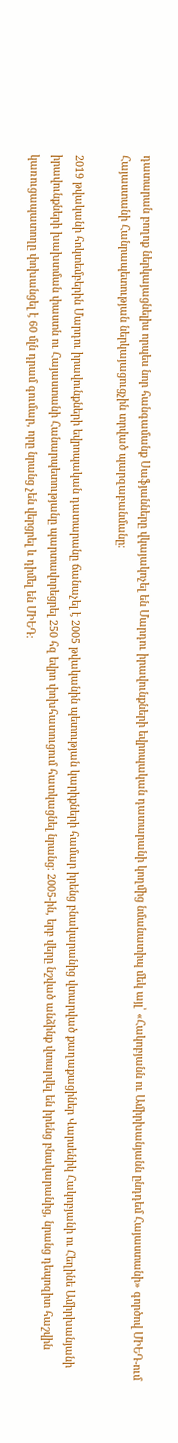դատարան բողոք ներկայացնելիս որպես նոր հանգամանք Սաֆյանները վկայակոչել են Մարդու իրավունքների եվրոպական դատարանի կողմից նմանատիպ մեկ այլ՝ «Հակոբյանն ու Ամիրխանյանն ընդդեմ Հայաստանի» գործով ՄԻԵԴ-ում Հայաստանի Հանրապետության ներկայացուցչին տրված պարզաբանմանը։

2019 թվականի հոկտեմբերին Մարդու իրավունքների եվրոպական դատարանը ճանաչել է 2005 թվականին պետության կարիքների համար իրենց բնակարանից վտարված քաղաքացիներ Վարսենիկ Հակոբյանի ու Հեղինե Ամիրխանյանի իրավունքների խախտման փաստն ու Հայաստանի Հանարպետությանը պարտավորեցրել 250 հզ եվրո փոխհատուցում հատկացնել նրանց։ 2005-ին, երբ վերը նշված անձինք վտարվել են իրենց բնակարանից, նրանց դեպոզիտ հաշվին կառուցապատողը փոխանցել է 60 մլն դրամ գումար, որը նրանց չեն վերցրել և դիմել են ՄԻԵԴ։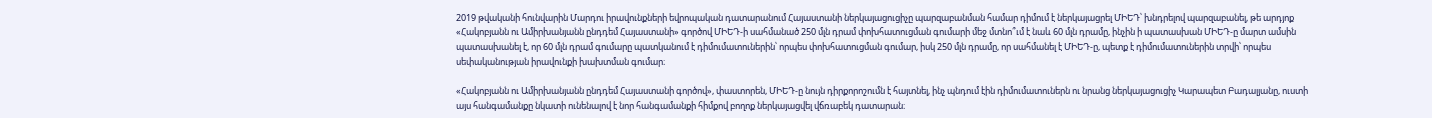2019 թվականի հունվարին Մարդու իրավունքների եվրոպական դատարանում Հայաստանի ներկայացուցիչը պարզաբանման համար դիմում է ներկայացրել ՄԻԵԴ՝ խնդրելով պարզաբանել, թե արդյոք «Հակոբյանն ու Ամիրխանյանն ընդդեմ Հայաստանի» գործով ՄԻԵԴ-ի սահմանած 250 մլն դրամ փոխհատուցման գումարի մեջ մտնո՞ւմ է նաև 60 մլն դրամը, ինչին ի պատասխան ՄԻԵԴ-ը մարտ ամսին պատասխանել է, որ 60 մլն դրամ գումարը պատկանում է դիմումատուներին՝ որպես փոխհատուցման գումար, իսկ 250 մլն դրամը, որ սահմանել է ՄԻԵԴ-ը, պետք է դիմումատուներին տրվի՝ որպես սեփականության իրավունքի խախտման գումար։

«Հակոբյանն ու Ամիրխանյանն ընդդեմ Հայաստանի գործով», փաստորեն, ՄԻԵԴ-ը նույն դիրքորոշումն է հայտնել, ինչ պնդում էին դիմումատուներն ու նրանց ներկայացուցիչ Կարապետ Բադալյանը, ուստի այս հանգամանքը նկատի ունենալով է նոր հանգամանքի հիմքով բողոք ներկայացվել վճռաբեկ դատարան։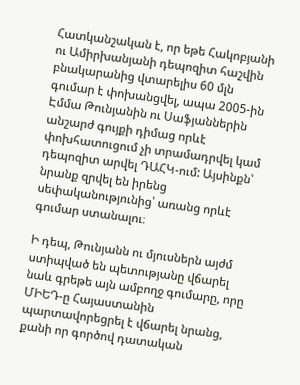Հատկանշական է, որ եթե Հակոբյանի ու Ամիրխանյանի դեպոզիտ հաշվին բնակարանից վտարելիս 60 մլն գումար է փոխանցվել, ապա 2005-ին Էմմա Թունյանին ու Սաֆյաններին անշարժ գույքի դիմաց որևէ փոխհատուցում չի տրամադրվել կամ դեպոզիտ արվել ԴԱՀԿ-ում: Այսինքն՝ նրանք զրվել են իրենց սեփականությունից՝ առանց որևէ գումար ստանալու։

Ի դեպ, Թունյանն ու մյուսներն այժմ ստիպված են պետությանը վճարել նաև գրեթե այն ամբողջ գումարը, որը ՄԻԵԴ-ը Հայաստանին պարտավորեցրել է վճարել նրանց, քանի որ գործով դատական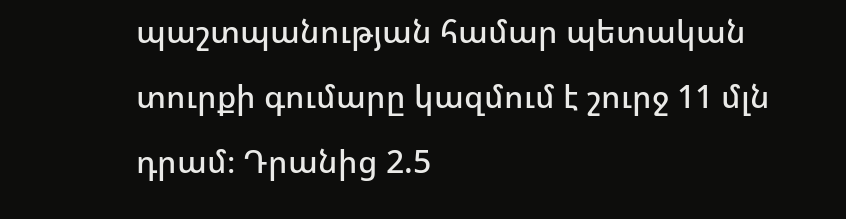պաշտպանության համար պետական տուրքի գումարը կազմում է շուրջ 11 մլն դրամ։ Դրանից 2.5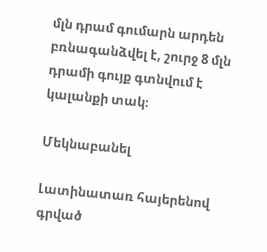մլն դրամ գումարն արդեն բռնագանձվել է, շուրջ 8 մլն դրամի գույք գտնվում է կալանքի տակ։

Մեկնաբանել

Լատինատառ հայերենով գրված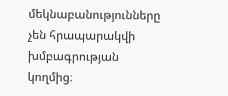մեկնաբանությունները չեն հրապարակվի խմբագրության կողմից։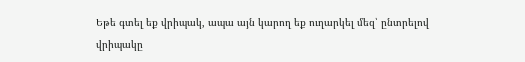Եթե գտել եք վրիպակ, ապա այն կարող եք ուղարկել մեզ՝ ընտրելով վրիպակը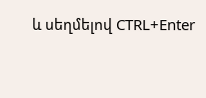և սեղմելով CTRL+Enter